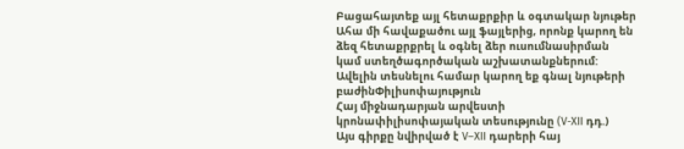Բացահայտեք այլ հետաքրքիր և օգտակար նյութեր
Ահա մի հավաքածու այլ ֆայլերից, որոնք կարող են ձեզ հետաքրքրել և օգնել ձեր ուսումնասիրման կամ ստեղծագործական աշխատանքներում: Ավելին տեսնելու համար կարող եք գնալ նյութերի բաժինՓիլիսոփայություն
Հայ միջնադարյան արվեստի կրոնափիլիսոփայական տեսությունը (V-XII դդ.)
Այս գիրքը նվիրված է V–XII դարերի հայ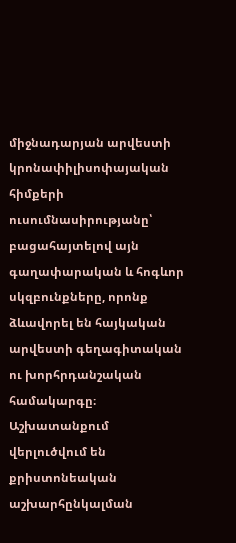միջնադարյան արվեստի կրոնափիլիսոփայական հիմքերի ուսումնասիրությանը՝ բացահայտելով այն գաղափարական և հոգևոր սկզբունքները, որոնք ձևավորել են հայկական արվեստի գեղագիտական ու խորհրդանշական համակարգը։ Աշխատանքում վերլուծվում են քրիստոնեական աշխարհընկալման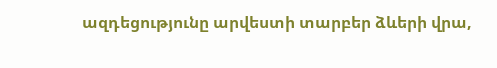ազդեցությունը արվեստի տարբեր ձևերի վրա,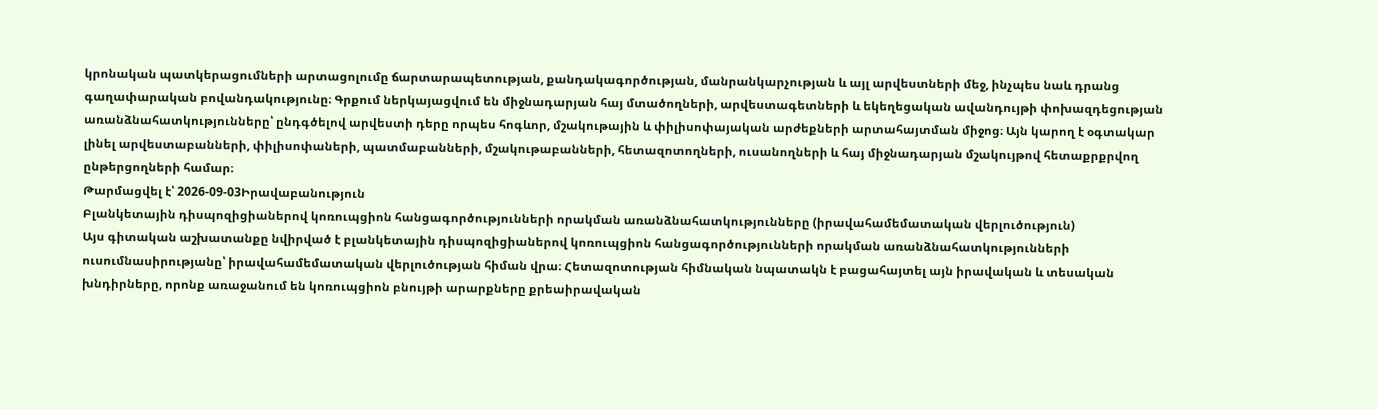կրոնական պատկերացումների արտացոլումը ճարտարապետության, քանդակագործության, մանրանկարչության և այլ արվեստների մեջ, ինչպես նաև դրանց գաղափարական բովանդակությունը։ Գրքում ներկայացվում են միջնադարյան հայ մտածողների, արվեստագետների և եկեղեցական ավանդույթի փոխազդեցության առանձնահատկությունները՝ ընդգծելով արվեստի դերը որպես հոգևոր, մշակութային և փիլիսոփայական արժեքների արտահայտման միջոց։ Այն կարող է օգտակար լինել արվեստաբանների, փիլիսոփաների, պատմաբանների, մշակութաբանների, հետազոտողների, ուսանողների և հայ միջնադարյան մշակույթով հետաքրքրվող ընթերցողների համար։
Թարմացվել է՝ 2026-09-03Իրավաբանություն
Բլանկետային դիսպոզիցիաներով կոռուպցիոն հանցագործությունների որակման առանձնահատկությունները (իրավահամեմատական վերլուծություն)
Այս գիտական աշխատանքը նվիրված է բլանկետային դիսպոզիցիաներով կոռուպցիոն հանցագործությունների որակման առանձնահատկությունների ուսումնասիրությանը՝ իրավահամեմատական վերլուծության հիման վրա։ Հետազոտության հիմնական նպատակն է բացահայտել այն իրավական և տեսական խնդիրները, որոնք առաջանում են կոռուպցիոն բնույթի արարքները քրեաիրավական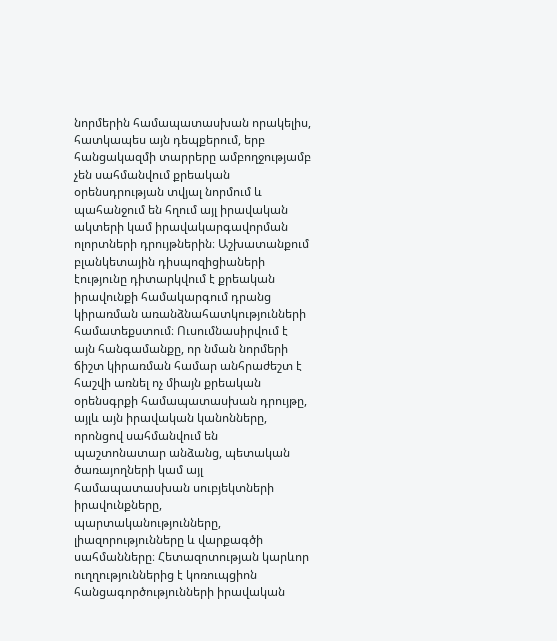նորմերին համապատասխան որակելիս, հատկապես այն դեպքերում, երբ հանցակազմի տարրերը ամբողջությամբ չեն սահմանվում քրեական օրենսդրության տվյալ նորմում և պահանջում են հղում այլ իրավական ակտերի կամ իրավակարգավորման ոլորտների դրույթներին։ Աշխատանքում բլանկետային դիսպոզիցիաների էությունը դիտարկվում է քրեական իրավունքի համակարգում դրանց կիրառման առանձնահատկությունների համատեքստում։ Ուսումնասիրվում է այն հանգամանքը, որ նման նորմերի ճիշտ կիրառման համար անհրաժեշտ է հաշվի առնել ոչ միայն քրեական օրենսգրքի համապատասխան դրույթը, այլև այն իրավական կանոնները, որոնցով սահմանվում են պաշտոնատար անձանց, պետական ծառայողների կամ այլ համապատասխան սուբյեկտների իրավունքները, պարտականությունները, լիազորությունները և վարքագծի սահմանները։ Հետազոտության կարևոր ուղղություններից է կոռուպցիոն հանցագործությունների իրավական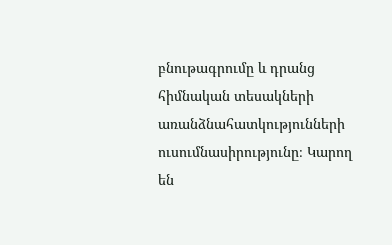բնութագրումը և դրանց հիմնական տեսակների առանձնահատկությունների ուսումնասիրությունը։ Կարող են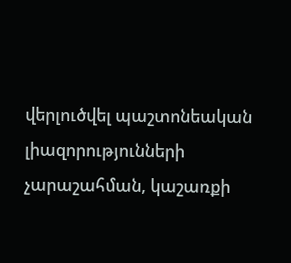վերլուծվել պաշտոնեական լիազորությունների չարաշահման, կաշառքի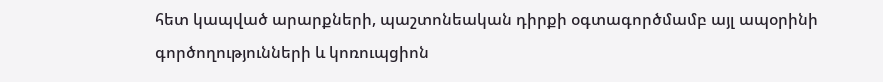հետ կապված արարքների, պաշտոնեական դիրքի օգտագործմամբ այլ ապօրինի գործողությունների և կոռուպցիոն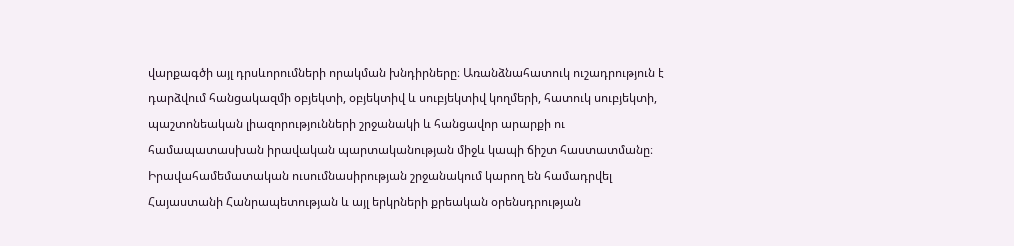վարքագծի այլ դրսևորումների որակման խնդիրները։ Առանձնահատուկ ուշադրություն է դարձվում հանցակազմի օբյեկտի, օբյեկտիվ և սուբյեկտիվ կողմերի, հատուկ սուբյեկտի, պաշտոնեական լիազորությունների շրջանակի և հանցավոր արարքի ու համապատասխան իրավական պարտականության միջև կապի ճիշտ հաստատմանը։ Իրավահամեմատական ուսումնասիրության շրջանակում կարող են համադրվել Հայաստանի Հանրապետության և այլ երկրների քրեական օրենսդրության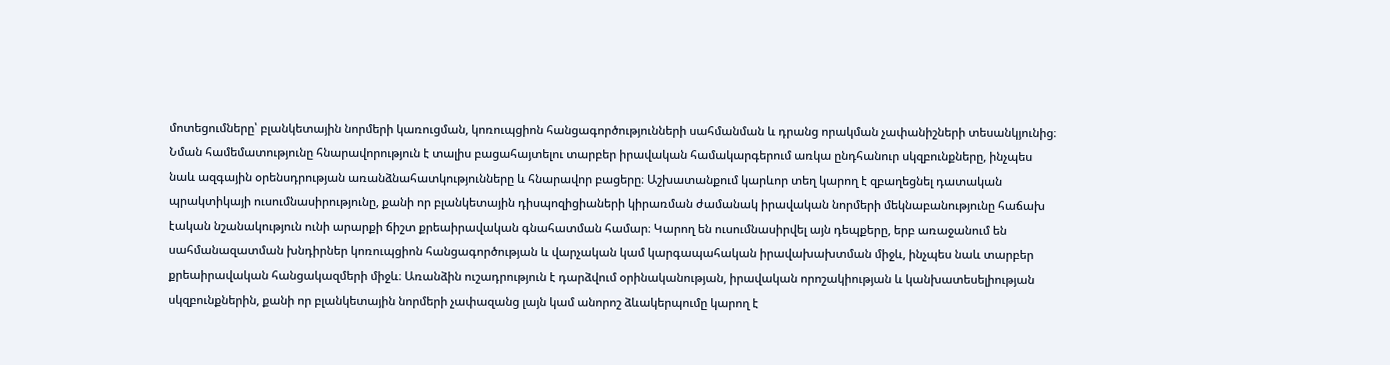մոտեցումները՝ բլանկետային նորմերի կառուցման, կոռուպցիոն հանցագործությունների սահմանման և դրանց որակման չափանիշների տեսանկյունից։ Նման համեմատությունը հնարավորություն է տալիս բացահայտելու տարբեր իրավական համակարգերում առկա ընդհանուր սկզբունքները, ինչպես նաև ազգային օրենսդրության առանձնահատկությունները և հնարավոր բացերը։ Աշխատանքում կարևոր տեղ կարող է զբաղեցնել դատական պրակտիկայի ուսումնասիրությունը, քանի որ բլանկետային դիսպոզիցիաների կիրառման ժամանակ իրավական նորմերի մեկնաբանությունը հաճախ էական նշանակություն ունի արարքի ճիշտ քրեաիրավական գնահատման համար։ Կարող են ուսումնասիրվել այն դեպքերը, երբ առաջանում են սահմանազատման խնդիրներ կոռուպցիոն հանցագործության և վարչական կամ կարգապահական իրավախախտման միջև, ինչպես նաև տարբեր քրեաիրավական հանցակազմերի միջև։ Առանձին ուշադրություն է դարձվում օրինականության, իրավական որոշակիության և կանխատեսելիության սկզբունքներին, քանի որ բլանկետային նորմերի չափազանց լայն կամ անորոշ ձևակերպումը կարող է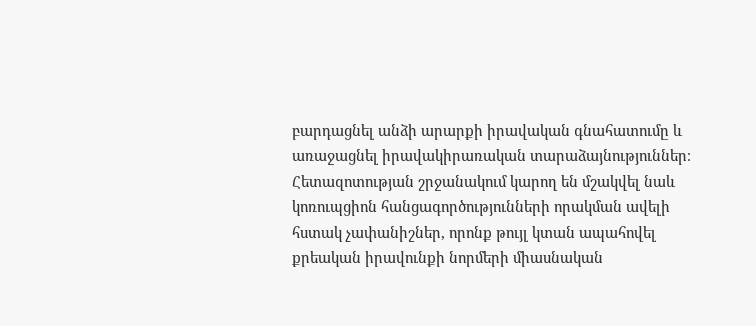բարդացնել անձի արարքի իրավական գնահատումը և առաջացնել իրավակիրառական տարաձայնություններ։ Հետազոտության շրջանակում կարող են մշակվել նաև կոռուպցիոն հանցագործությունների որակման ավելի հստակ չափանիշներ, որոնք թույլ կտան ապահովել քրեական իրավունքի նորմերի միասնական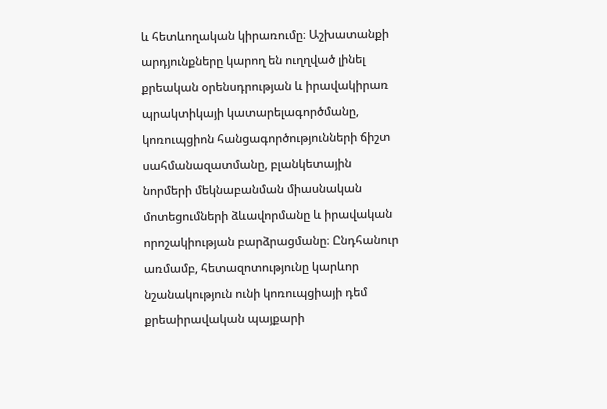և հետևողական կիրառումը։ Աշխատանքի արդյունքները կարող են ուղղված լինել քրեական օրենսդրության և իրավակիրառ պրակտիկայի կատարելագործմանը, կոռուպցիոն հանցագործությունների ճիշտ սահմանազատմանը, բլանկետային նորմերի մեկնաբանման միասնական մոտեցումների ձևավորմանը և իրավական որոշակիության բարձրացմանը։ Ընդհանուր առմամբ, հետազոտությունը կարևոր նշանակություն ունի կոռուպցիայի դեմ քրեաիրավական պայքարի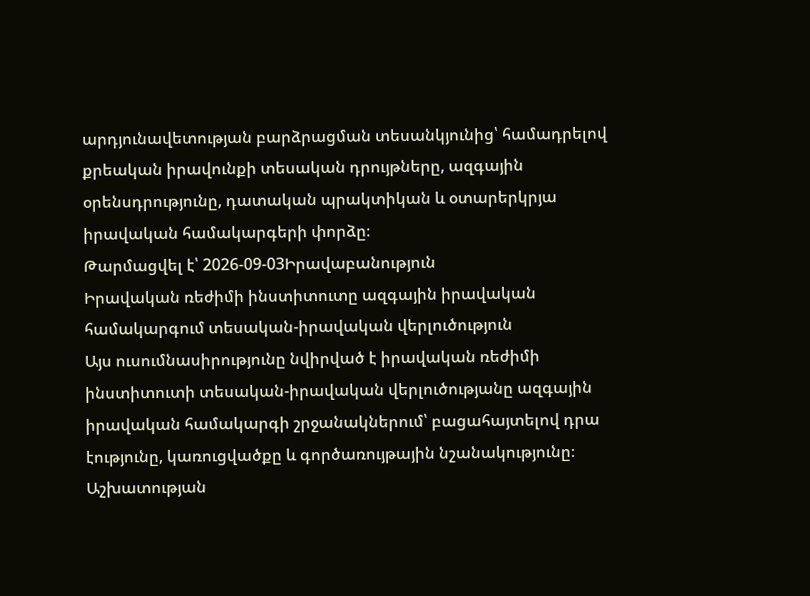արդյունավետության բարձրացման տեսանկյունից՝ համադրելով քրեական իրավունքի տեսական դրույթները, ազգային օրենսդրությունը, դատական պրակտիկան և օտարերկրյա իրավական համակարգերի փորձը։
Թարմացվել է՝ 2026-09-03Իրավաբանություն
Իրավական ռեժիմի ինստիտուտը ազգային իրավական համակարգում տեսական-իրավական վերլուծություն
Այս ուսումնասիրությունը նվիրված է իրավական ռեժիմի ինստիտուտի տեսական-իրավական վերլուծությանը ազգային իրավական համակարգի շրջանակներում՝ բացահայտելով դրա էությունը, կառուցվածքը և գործառույթային նշանակությունը։ Աշխատության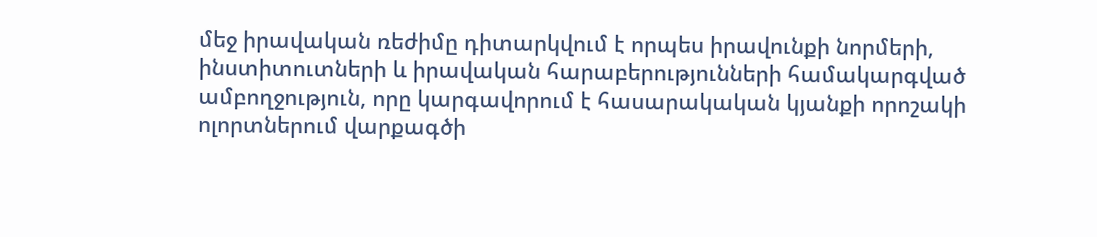մեջ իրավական ռեժիմը դիտարկվում է որպես իրավունքի նորմերի, ինստիտուտների և իրավական հարաբերությունների համակարգված ամբողջություն, որը կարգավորում է հասարակական կյանքի որոշակի ոլորտներում վարքագծի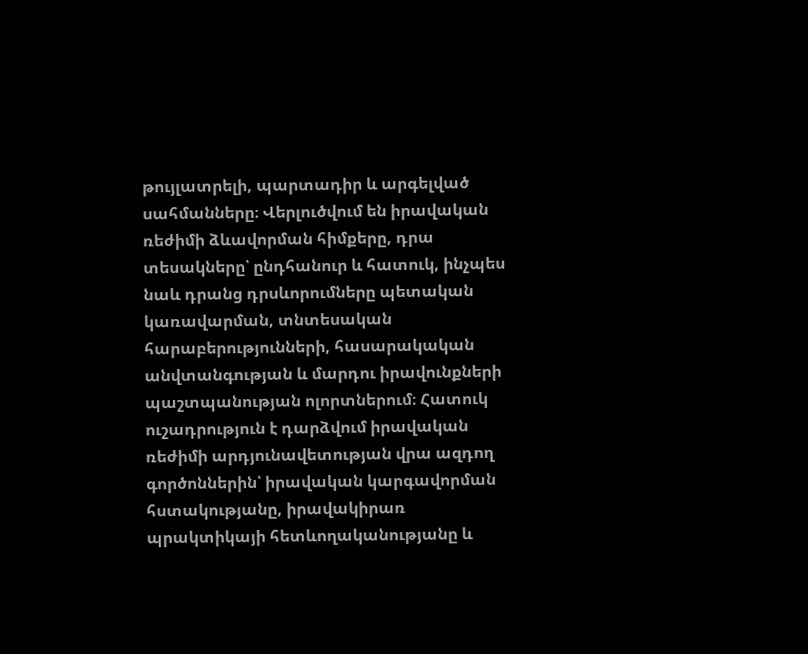թույլատրելի, պարտադիր և արգելված սահմանները։ Վերլուծվում են իրավական ռեժիմի ձևավորման հիմքերը, դրա տեսակները՝ ընդհանուր և հատուկ, ինչպես նաև դրանց դրսևորումները պետական կառավարման, տնտեսական հարաբերությունների, հասարակական անվտանգության և մարդու իրավունքների պաշտպանության ոլորտներում։ Հատուկ ուշադրություն է դարձվում իրավական ռեժիմի արդյունավետության վրա ազդող գործոններին՝ իրավական կարգավորման հստակությանը, իրավակիրառ պրակտիկայի հետևողականությանը և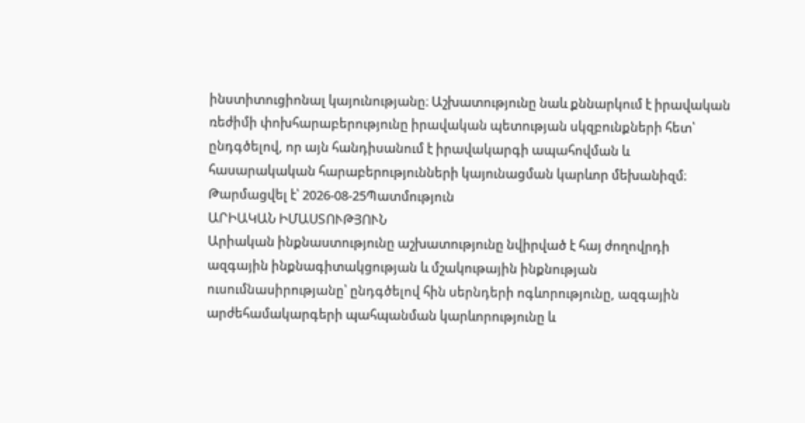ինստիտուցիոնալ կայունությանը։ Աշխատությունը նաև քննարկում է իրավական ռեժիմի փոխհարաբերությունը իրավական պետության սկզբունքների հետ՝ ընդգծելով, որ այն հանդիսանում է իրավակարգի ապահովման և հասարակական հարաբերությունների կայունացման կարևոր մեխանիզմ։
Թարմացվել է՝ 2026-08-25Պատմություն
ԱՐԻԱԿԱՆ ԻՄԱՍՏՈՒԹՅՈՒՆ
Արիական ինքնաստությունը աշխատությունը նվիրված է հայ ժողովրդի ազգային ինքնագիտակցության և մշակութային ինքնության ուսումնասիրությանը՝ ընդգծելով հին սերնդերի ոգևորությունը, ազգային արժեհամակարգերի պահպանման կարևորությունը և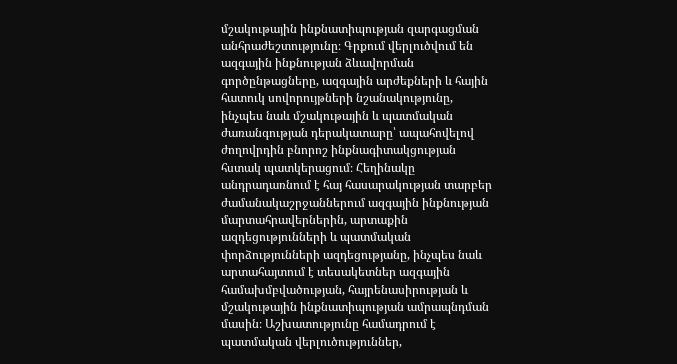մշակութային ինքնատիպության զարգացման անհրաժեշտությունը։ Գրքում վերլուծվում են ազգային ինքնության ձևավորման գործընթացները, ազգային արժեքների և հային հատուկ սովորույթների նշանակությունը, ինչպես նաև մշակութային և պատմական ժառանգության դերակատարը՝ ապահովելով ժողովրդին բնորոշ ինքնագիտակցության հստակ պատկերացում։ Հեղինակը անդրադառնում է հայ հասարակության տարբեր ժամանակաշրջաններում ազգային ինքնության մարտահրավերներին, արտաքին ազդեցությունների և պատմական փորձությունների ազդեցությանը, ինչպես նաև արտահայտում է տեսակետներ ազգային համախմբվածության, հայրենասիրության և մշակութային ինքնատիպության ամրապնդման մասին։ Աշխատությունը համադրում է պատմական վերլուծություններ,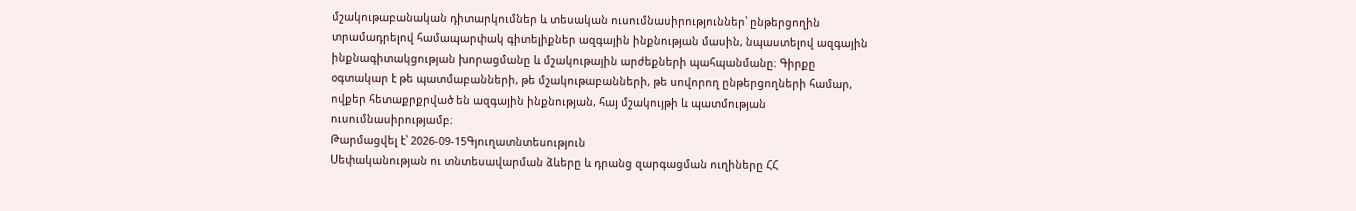մշակութաբանական դիտարկումներ և տեսական ուսումնասիրություններ՝ ընթերցողին տրամադրելով համապարփակ գիտելիքներ ազգային ինքնության մասին, նպաստելով ազգային ինքնագիտակցության խորացմանը և մշակութային արժեքների պահպանմանը։ Գիրքը օգտակար է թե պատմաբանների, թե մշակութաբանների, թե սովորող ընթերցողների համար, ովքեր հետաքրքրված են ազգային ինքնության, հայ մշակույթի և պատմության ուսումնասիրությամբ։
Թարմացվել է՝ 2026-09-15Գյուղատնտեսություն
Սեփականության ու տնտեսավարման ձևերը և դրանց զարգացման ուղիները ՀՀ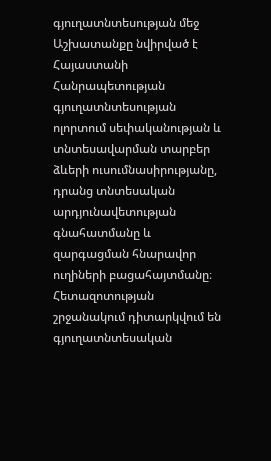գյուղատնտեսության մեջ
Աշխատանքը նվիրված է Հայաստանի Հանրապետության գյուղատնտեսության ոլորտում սեփականության և տնտեսավարման տարբեր ձևերի ուսումնասիրությանը, դրանց տնտեսական արդյունավետության գնահատմանը և զարգացման հնարավոր ուղիների բացահայտմանը։ Հետազոտության շրջանակում դիտարկվում են գյուղատնտեսական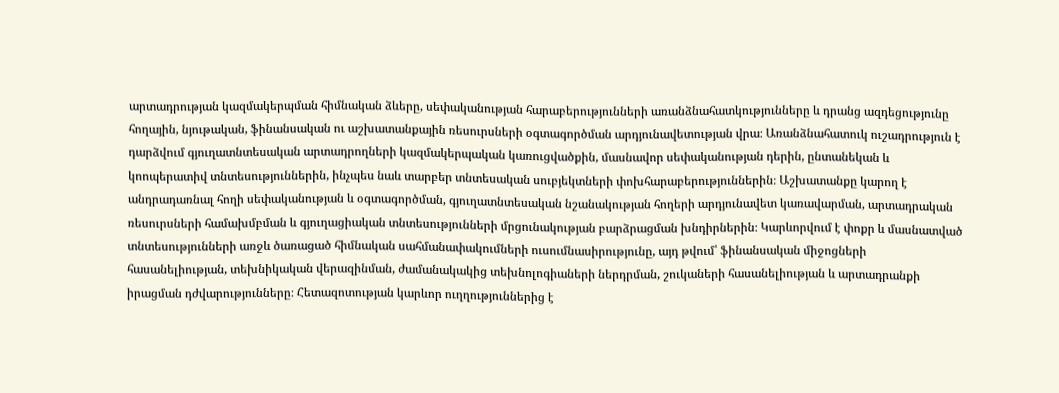արտադրության կազմակերպման հիմնական ձևերը, սեփականության հարաբերությունների առանձնահատկությունները և դրանց ազդեցությունը հողային, նյութական, ֆինանսական ու աշխատանքային ռեսուրսների օգտագործման արդյունավետության վրա։ Առանձնահատուկ ուշադրություն է դարձվում գյուղատնտեսական արտադրողների կազմակերպական կառուցվածքին, մասնավոր սեփականության դերին, ընտանեկան և կոոպերատիվ տնտեսություններին, ինչպես նաև տարբեր տնտեսական սուբյեկտների փոխհարաբերություններին։ Աշխատանքը կարող է անդրադառնալ հողի սեփականության և օգտագործման, գյուղատնտեսական նշանակության հողերի արդյունավետ կառավարման, արտադրական ռեսուրսների համախմբման և գյուղացիական տնտեսությունների մրցունակության բարձրացման խնդիրներին։ Կարևորվում է փոքր և մասնատված տնտեսությունների առջև ծառացած հիմնական սահմանափակումների ուսումնասիրությունը, այդ թվում՝ ֆինանսական միջոցների հասանելիության, տեխնիկական վերազինման, ժամանակակից տեխնոլոգիաների ներդրման, շուկաների հասանելիության և արտադրանքի իրացման դժվարությունները։ Հետազոտության կարևոր ուղղություններից է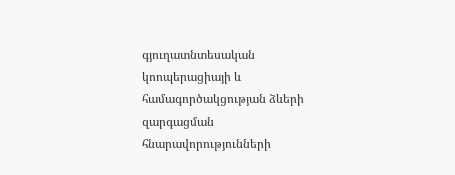գյուղատնտեսական կոոպերացիայի և համագործակցության ձևերի զարգացման հնարավորությունների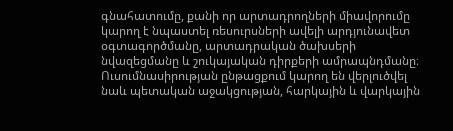գնահատումը, քանի որ արտադրողների միավորումը կարող է նպաստել ռեսուրսների ավելի արդյունավետ օգտագործմանը, արտադրական ծախսերի նվազեցմանը և շուկայական դիրքերի ամրապնդմանը։ Ուսումնասիրության ընթացքում կարող են վերլուծվել նաև պետական աջակցության, հարկային և վարկային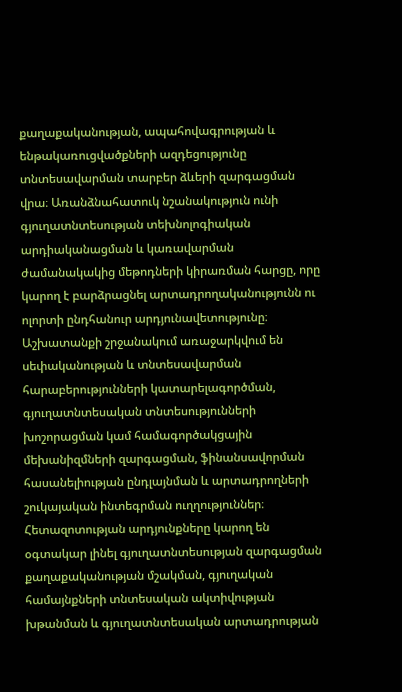քաղաքականության, ապահովագրության և ենթակառուցվածքների ազդեցությունը տնտեսավարման տարբեր ձևերի զարգացման վրա։ Առանձնահատուկ նշանակություն ունի գյուղատնտեսության տեխնոլոգիական արդիականացման և կառավարման ժամանակակից մեթոդների կիրառման հարցը, որը կարող է բարձրացնել արտադրողականությունն ու ոլորտի ընդհանուր արդյունավետությունը։ Աշխատանքի շրջանակում առաջարկվում են սեփականության և տնտեսավարման հարաբերությունների կատարելագործման, գյուղատնտեսական տնտեսությունների խոշորացման կամ համագործակցային մեխանիզմների զարգացման, ֆինանսավորման հասանելիության ընդլայնման և արտադրողների շուկայական ինտեգրման ուղղություններ։ Հետազոտության արդյունքները կարող են օգտակար լինել գյուղատնտեսության զարգացման քաղաքականության մշակման, գյուղական համայնքների տնտեսական ակտիվության խթանման և գյուղատնտեսական արտադրության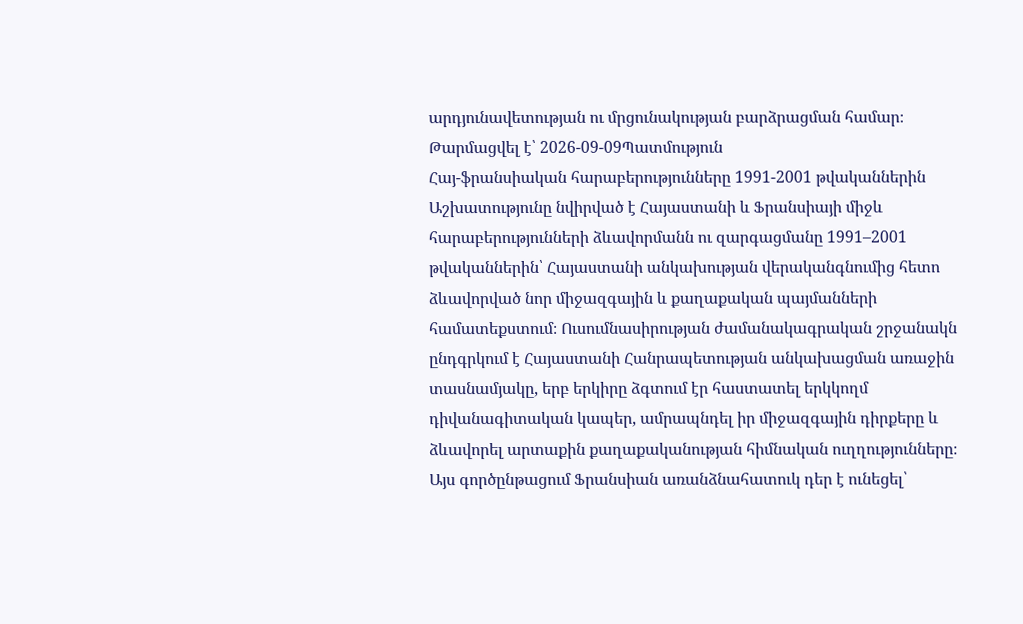արդյունավետության ու մրցունակության բարձրացման համար։
Թարմացվել է՝ 2026-09-09Պատմություն
Հայ-ֆրանսիական հարաբերությունները 1991-2001 թվականներին
Աշխատությունը նվիրված է Հայաստանի և Ֆրանսիայի միջև հարաբերությունների ձևավորմանն ու զարգացմանը 1991–2001 թվականներին՝ Հայաստանի անկախության վերականգնումից հետո ձևավորված նոր միջազգային և քաղաքական պայմանների համատեքստում։ Ուսումնասիրության ժամանակագրական շրջանակն ընդգրկում է Հայաստանի Հանրապետության անկախացման առաջին տասնամյակը, երբ երկիրը ձգտում էր հաստատել երկկողմ դիվանագիտական կապեր, ամրապնդել իր միջազգային դիրքերը և ձևավորել արտաքին քաղաքականության հիմնական ուղղությունները։ Այս գործընթացում Ֆրանսիան առանձնահատուկ դեր է ունեցել՝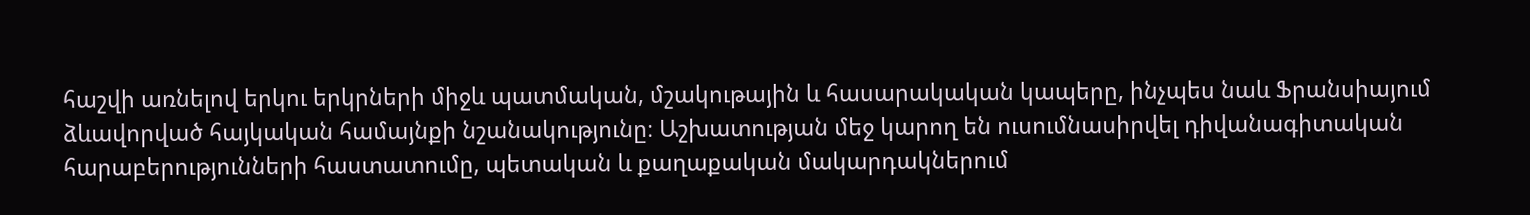հաշվի առնելով երկու երկրների միջև պատմական, մշակութային և հասարակական կապերը, ինչպես նաև Ֆրանսիայում ձևավորված հայկական համայնքի նշանակությունը։ Աշխատության մեջ կարող են ուսումնասիրվել դիվանագիտական հարաբերությունների հաստատումը, պետական և քաղաքական մակարդակներում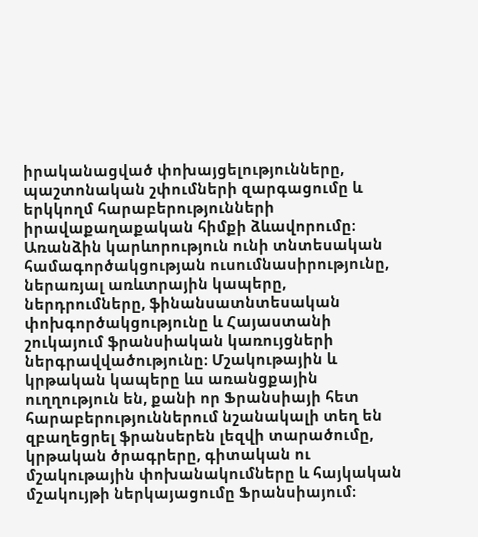իրականացված փոխայցելությունները, պաշտոնական շփումների զարգացումը և երկկողմ հարաբերությունների իրավաքաղաքական հիմքի ձևավորումը։ Առանձին կարևորություն ունի տնտեսական համագործակցության ուսումնասիրությունը, ներառյալ առևտրային կապերը, ներդրումները, ֆինանսատնտեսական փոխգործակցությունը և Հայաստանի շուկայում ֆրանսիական կառույցների ներգրավվածությունը։ Մշակութային և կրթական կապերը ևս առանցքային ուղղություն են, քանի որ Ֆրանսիայի հետ հարաբերություններում նշանակալի տեղ են զբաղեցրել ֆրանսերեն լեզվի տարածումը, կրթական ծրագրերը, գիտական ու մշակութային փոխանակումները և հայկական մշակույթի ներկայացումը Ֆրանսիայում։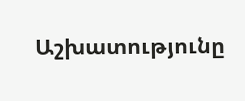Աշխատությունը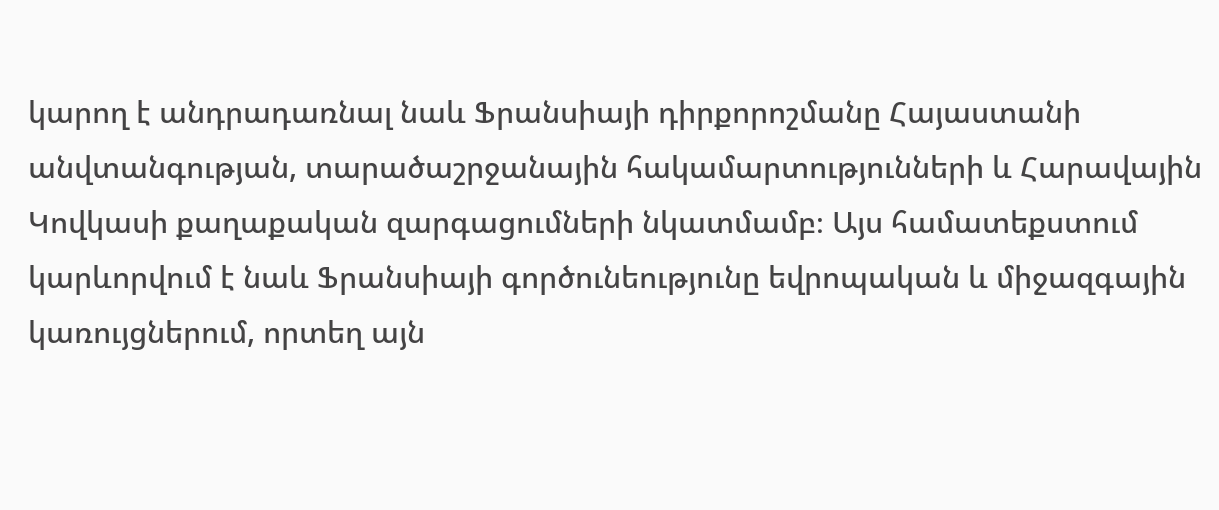կարող է անդրադառնալ նաև Ֆրանսիայի դիրքորոշմանը Հայաստանի անվտանգության, տարածաշրջանային հակամարտությունների և Հարավային Կովկասի քաղաքական զարգացումների նկատմամբ։ Այս համատեքստում կարևորվում է նաև Ֆրանսիայի գործունեությունը եվրոպական և միջազգային կառույցներում, որտեղ այն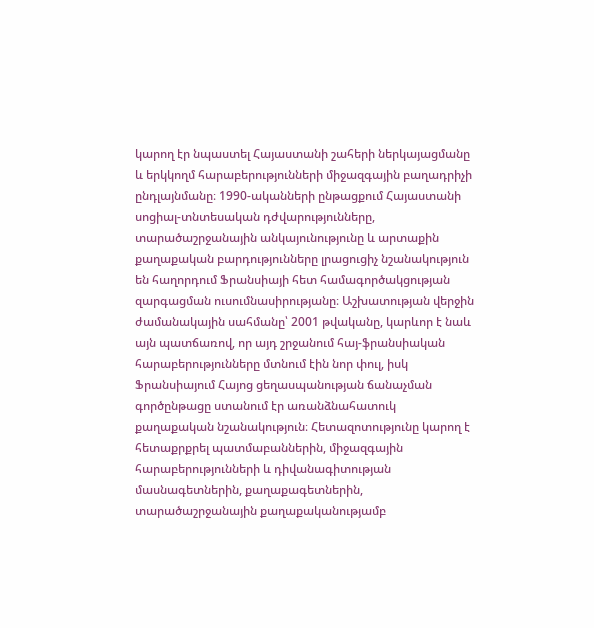կարող էր նպաստել Հայաստանի շահերի ներկայացմանը և երկկողմ հարաբերությունների միջազգային բաղադրիչի ընդլայնմանը։ 1990-ականների ընթացքում Հայաստանի սոցիալ-տնտեսական դժվարությունները, տարածաշրջանային անկայունությունը և արտաքին քաղաքական բարդությունները լրացուցիչ նշանակություն են հաղորդում Ֆրանսիայի հետ համագործակցության զարգացման ուսումնասիրությանը։ Աշխատության վերջին ժամանակային սահմանը՝ 2001 թվականը, կարևոր է նաև այն պատճառով, որ այդ շրջանում հայ-ֆրանսիական հարաբերությունները մտնում էին նոր փուլ, իսկ Ֆրանսիայում Հայոց ցեղասպանության ճանաչման գործընթացը ստանում էր առանձնահատուկ քաղաքական նշանակություն։ Հետազոտությունը կարող է հետաքրքրել պատմաբաններին, միջազգային հարաբերությունների և դիվանագիտության մասնագետներին, քաղաքագետներին, տարածաշրջանային քաղաքականությամբ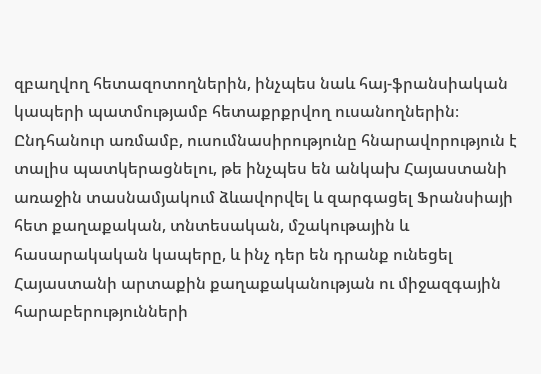զբաղվող հետազոտողներին, ինչպես նաև հայ-ֆրանսիական կապերի պատմությամբ հետաքրքրվող ուսանողներին։ Ընդհանուր առմամբ, ուսումնասիրությունը հնարավորություն է տալիս պատկերացնելու, թե ինչպես են անկախ Հայաստանի առաջին տասնամյակում ձևավորվել և զարգացել Ֆրանսիայի հետ քաղաքական, տնտեսական, մշակութային և հասարակական կապերը, և ինչ դեր են դրանք ունեցել Հայաստանի արտաքին քաղաքականության ու միջազգային հարաբերությունների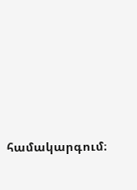համակարգում։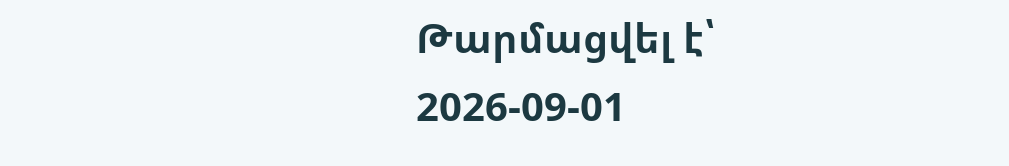Թարմացվել է՝ 2026-09-01